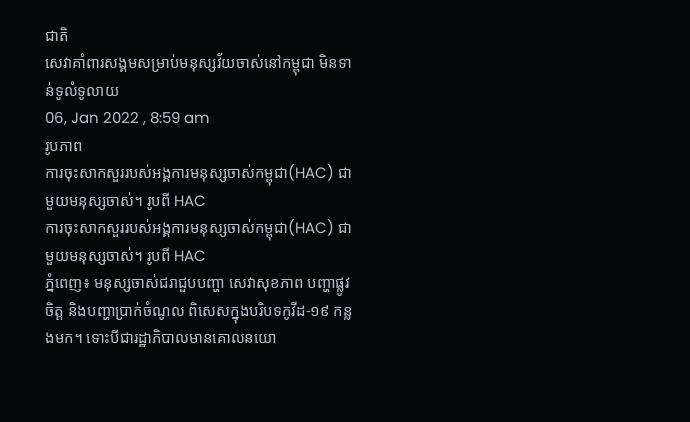ជាតិ
សេវាគាំពារសង្គមសម្រាប់មនុស្សវ័យចាស់នៅកម្ពុជា មិនទាន់ទូលំទូលាយ
06, Jan 2022 , 8:59 am
រូបភាព
ការចុះសាកសួររបស់អង្គការមនុស្សចាស់កម្ពុជា(HAC) ជាមួយមនុស្សចាស់។ រូបពី HAC
ការចុះសាកសួររបស់អង្គការមនុស្សចាស់កម្ពុជា(HAC) ជាមួយមនុស្សចាស់។ រូបពី HAC
ភ្នំពេញ៖ មនុស្សចាស់ជរាជួបបញ្ហា សេវាសុខភាព បញ្ហាផ្លូវចិត្ត និងបញ្ហាប្រាក់ចំណូល ពិសេសក្នុងបរិបទកូវីដ-១៩ កន្លងមក។ ទោះបីជារដ្ឋាភិបាលមានគោលនយោ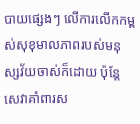បាយផ្សេងៗ លើការលើកកម្ពស់សុខុមាលភាពរបស់មនុស្សវ័យចាស់ក៏ដោយ ប៉ុន្តែសេវាគាំពារស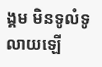ង្គម មិនទូលំទូលាយឡើ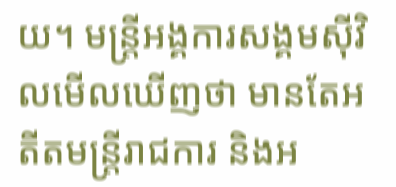យ។ មន្ត្រីអង្គការសង្គមស៊ីវិលមើលឃើញថា មានតែអតីតមន្ត្រីរាជការ និងអ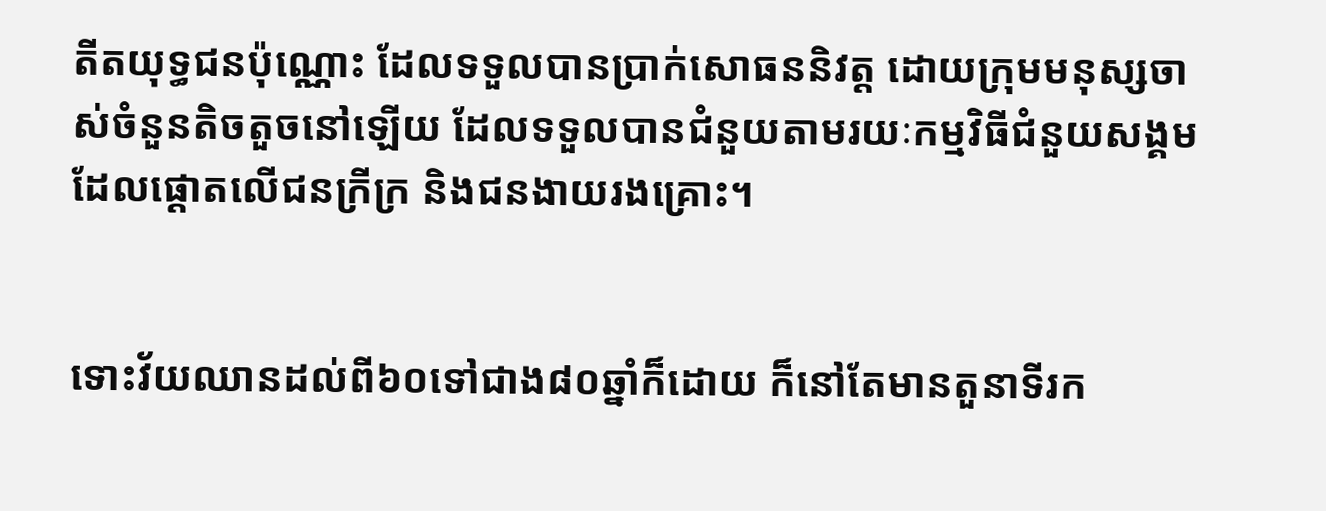តីតយុទ្ធជនប៉ុណ្ណោះ ដែលទទួលបានប្រាក់សោធននិវត្ត ដោយក្រុមមនុស្សចាស់ចំនួនតិចតួចនៅឡើយ ដែលទទួលបានជំនួយតាមរយៈកម្មវិធីជំនួយសង្គមដែលផ្ដោតលើជនក្រីក្រ និងជនងាយរងគ្រោះ។


ទោះវ័យឈានដល់ពី៦០ទៅជាង៨០ឆ្នាំក៏ដោយ ក៏នៅតែមានតួនាទីរក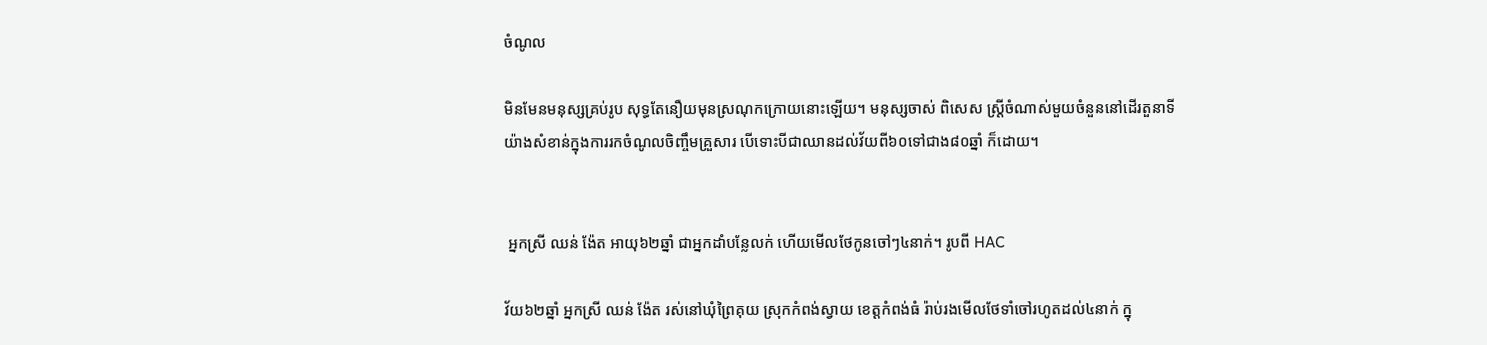ចំណូល

មិនមែនមនុស្សគ្រប់រូប សុទ្ធតែនឿយមុនស្រណុកក្រោយនោះឡើយ។ មនុស្សចាស់ ពិសេស ស្រី្តចំណាស់មួយចំនួននៅដើរតួនាទីយ៉ាងសំខាន់ក្នុងការរកចំណូលចិញ្ចឹមគ្រួសារ បើទោះបីជាឈានដល់វ័យពី៦០ទៅជាង៨០ឆ្នាំ ក៏ដោយ។


 អ្នកស្រី ឈន់ ង៉ែត អាយុ៦២ឆ្នាំ ជាអ្នកដាំបន្លែលក់ ហើយមើលថែកូនចៅៗ៤នាក់។ រូបពី HAC

វ័យ៦២ឆ្នាំ អ្នកស្រី ឈន់ ង៉ែត រស់នៅឃុំព្រៃគុយ ស្រុកកំពង់ស្វាយ ខេត្តកំពង់ធំ រ៉ាប់រងមើលថែទាំចៅរហូតដល់៤នាក់ ក្នុ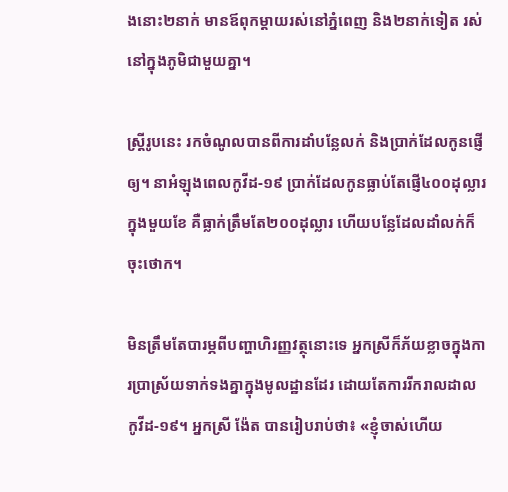ងនោះ២នាក់ មានឪពុកម្តាយរស់នៅភ្នំពេញ និង២នាក់ទៀត រស់នៅក្នុងភូមិជាមួយគ្នា។

ស្រី្តរូបនេះ រកចំណូលបានពីការដាំបន្លែលក់ និងប្រាក់ដែលកូនផ្ញើឲ្យ។ នាអំឡុងពេលកូវីដ-១៩ ប្រាក់ដែលកូនធ្លាប់តែផ្ញើ៤០០ដុល្លារក្នុងមួយខែ គឺធ្លាក់ត្រឹមតែ២០០ដុល្លារ ហើយបន្លែដែលដាំលក់ក៏ចុះថោក។

មិនត្រឹមតែបារម្ភពីបញ្ហាហិរញ្ញវត្ថុនោះទេ អ្នកស្រីក៏ភ័យខ្លាចក្នុងការប្រាស្រ័យទាក់ទងគ្នាក្នុងមូលដ្ឋានដែរ ដោយតែការរីករាលដាលកូវីដ-១៩។ អ្នកស្រី ង៉ែត បានរៀបរាប់ថា៖ «ខ្ញុំចាស់ហើយ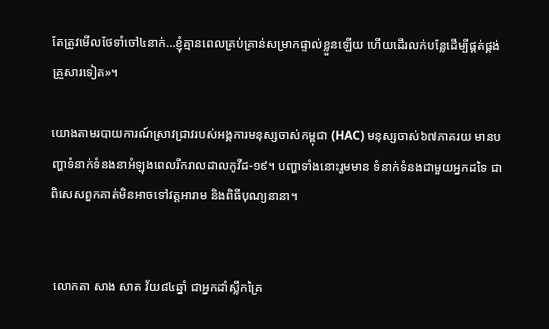តែត្រូវមើលថែទាំចៅ៤នាក់…ខ្ញុំគ្មានពេលគ្រប់គ្រាន់សម្រាកផ្ទាល់ខ្លួនឡើយ ហើយដើរលក់បន្លែដើម្បីផ្គត់ផ្គង់គ្រួសារទៀត»។

យោងតាមរបាយការណ៍ស្រាវជ្រាវរបស់អង្គការមនុស្សចាស់កម្ពុជា (HAC) មនុស្សចាស់៦៧ភាគរយ មានបញ្ហាទំនាក់ទំនងនាអំឡុងពេលរីករាលដាលកូវីដ-១៩។ បញ្ហាទាំងនោះរួមមាន ទំនាក់ទំនងជាមួយអ្នកដទៃ ជាពិសេសពួកគាត់មិនអាចទៅវត្តអារាម និងពិធីបុណ្យនានា។


 លោកតា សាង សាត វ័យ៨៤ឆ្នាំ ជាអ្នកដាំស្លឹកគ្រៃ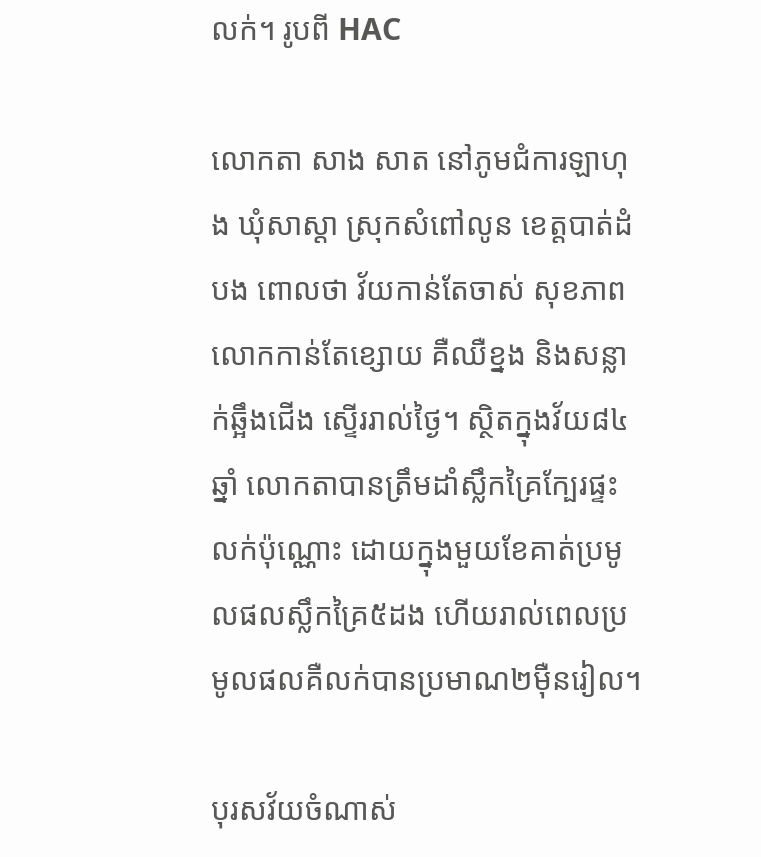លក់។ រូបពី HAC

លោកតា សាង សាត នៅភូមជំការឡាហុង ឃុំសាស្តា ស្រុកសំពៅលូន ខេត្តបាត់ដំបង ពោលថា វ័យកាន់តែចាស់ សុខភាពលោកកាន់តែខ្សោយ គឺឈឺខ្នង និងសន្លាក់ឆ្អឹងជើង ស្ទើររាល់ថ្ងៃ។ ស្ថិតក្នុងវ័យ៨៤ឆ្នាំ លោកតាបានត្រឹមដាំស្លឹកគ្រៃក្បែរផ្ទះលក់ប៉ុណ្ណោះ ដោយក្នុងមួយខែគាត់ប្រមូលផលស្លឹកគ្រៃ៥ដង ហើយរាល់ពេលប្រមូលផលគឺលក់បានប្រមាណ២ម៉ឺនរៀល។

បុរសវ័យចំណាស់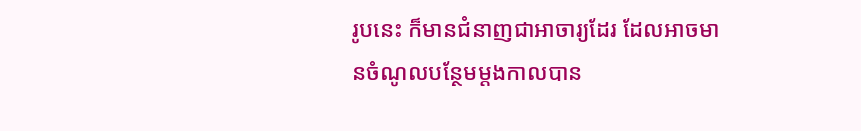រូបនេះ ក៏មានជំនាញជាអាចារ្យដែរ ដែលអាចមានចំណូលបន្ថែមម្ដងកាលបាន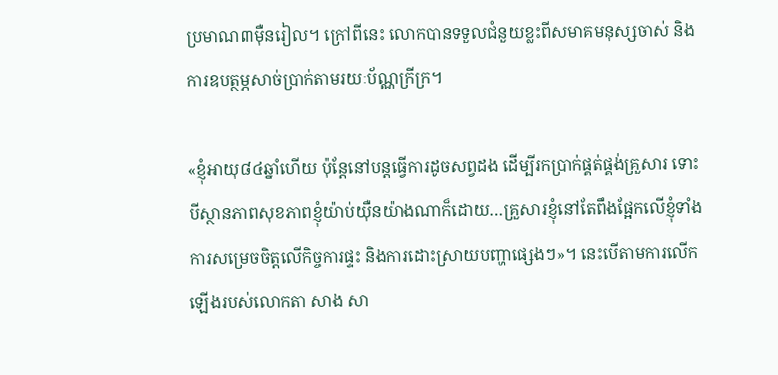ប្រមាណ៣ម៉ឺនរៀល។ ក្រៅពីនេះ លោកបានទទួលជំនួយខ្លះពីសមាគមនុស្សចាស់ និងការឧបត្ថម្ភសាច់ប្រាក់តាមរយៈប័ណ្ណក្រីក្រ។

«ខ្ញុំអាយុ៨៤ឆ្នាំហើយ ប៉ុន្តែនៅបន្តធ្វើការដូចសព្វដង ដើម្បីរកប្រាក់ផ្គត់ផ្គង់គ្រួសារ ទោះបីស្ថានភាពសុខភាពខ្ញុំយ៉ាប់យ៉ឺនយ៉ាងណាក៏ដោយ…គ្រួសារខ្ញុំនៅតែពឹងផ្អែកលើខ្ញុំទាំងការសម្រេចចិត្តលើកិច្ចការផ្ទះ និងការដោះស្រាយបញ្ហាផ្សេងៗ»។ នេះបើតាមការលើកឡើងរបស់លោកតា សាង សា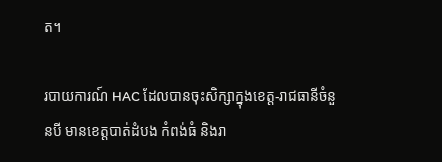ត។

របាយការណ៍ HAC ដែលបានចុះសិក្សាក្នុងខេត្ត-រាជធានីចំនួនបី មានខេត្តបាត់ដំបង កំពង់ធំ និងរា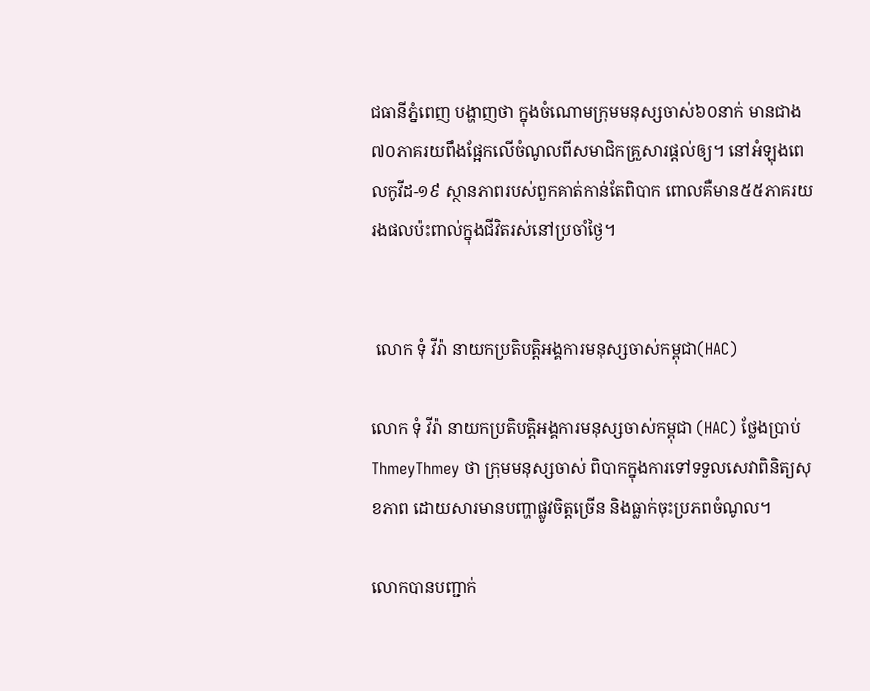ជធានីភ្នំពេញ បង្ហាញថា ក្នុងចំណោមក្រុមមនុស្សចាស់៦០នាក់ មានជាង៧០ភាគរយពឹងផ្អែកលើចំណូលពីសមាជិកគ្រួសារផ្ដល់ឲ្យ។ នៅអំឡុងពេលកូវីដ-១៩ ស្ថានភាពរបស់ពួកគាត់កាន់តែពិបាក ពោលគឺមាន៥៥ភាគរយរងផលប៉ះពាល់ក្នុងជីវិតរស់នៅប្រចាំថ្ងៃ។


 លោក ទុំ វីរ៉ា នាយកប្រតិបត្តិអង្គការមនុស្សចាស់កម្ពុជា(HAC)

លោក ទុំ វីរ៉ា នាយកប្រតិបត្តិអង្គការមនុស្សចាស់កម្ពុជា (HAC) ថ្លែងប្រាប់ ThmeyThmey ថា ក្រុមមនុស្សចាស់ ពិបាកក្នុងការទៅទទួលសេវាពិនិត្យសុខភាព ដោយសារមានបញ្ហាផ្លូវចិត្តច្រើន និងធ្លាក់ចុះប្រភពចំណូល។

លោកបានបញ្ជាក់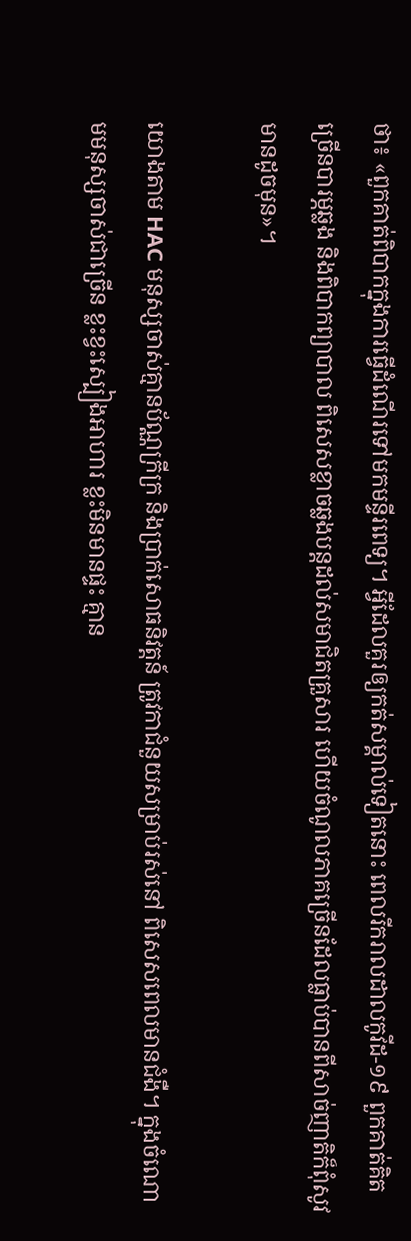ថា៖ «ពួកគាត់ពិបាកក្នុងការធ្វើដំណើរទៅមកមន្ទីរពេទ្យ។ អ្វីដែលគួរឲ្យកត់សម្គាល់ទៀតនោះ ពេលរីករាលដាលកូវីដ-១៩ ពួកគាត់គិតច្រើនបារម្ភឆ្លង និងពិបាកព្យាបាល ពិសេសខ្លាចឆ្លងបន្តដល់សមាជិតគ្រួសារ ហើយចំណូលភាគច្រើនដែលធ្លាប់បានពីសាច់ញាតិក៏ពុំសូវមានដូចមុន»។

យោងតាម HAC មនុស្សចាស់គ្មានប័ណ្ណក្រីក្រ និងប្រាក់សោធនិវត្តន៍ ត្រូវកាជំនួយសម្រាប់រស់នៅ ពិសេសពេលមានជំងឺ។ ក្នុងចំណោមមនុស្សចាស់ជាច្រើន ខ្លះខ្វះស្បៀងអាហារ ខ្លះមិនមានផ្ទះ គ្មាន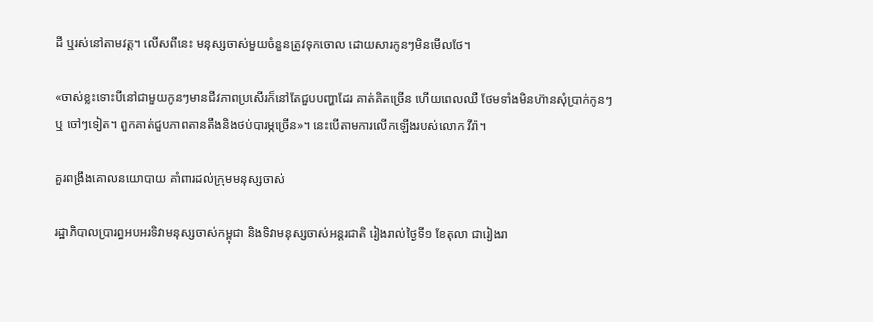ដី ឬរស់នៅតាមវត្ត។ លើសពីនេះ មនុស្សចាស់មួយចំនួនត្រូវទុកចោល ដោយសារកូនៗមិនមើលថែ។

«ចាស់ខ្លះទោះបីនៅជាមួយកូនៗមានជីវភាពប្រសើរក៏នៅតែជួបបញ្ហាដែរ គាត់គិតច្រើន ហើយពេលឈឺ ថែមទាំងមិនហ៊ានសុំប្រាក់កូនៗ ឬ ចៅៗទៀត។ ពួកគាត់ជួបភាពតានតឹងនិងថប់បារម្ភច្រើន»។ នេះបើតាមការលើកឡើងរបស់លោក វីរ៉ា។

គួរពង្រឹងគោលនយោបាយ គាំពារដល់ក្រុមមនុស្សចាស់

រដ្ឋាភិបាលប្រារព្ធអបអរទិវាមនុស្សចាស់កម្ពុជា និងទិវាមនុស្សចាស់អន្តរជាតិ រៀងរាល់ថ្ងៃទី១ ខែតុលា ជារៀងរា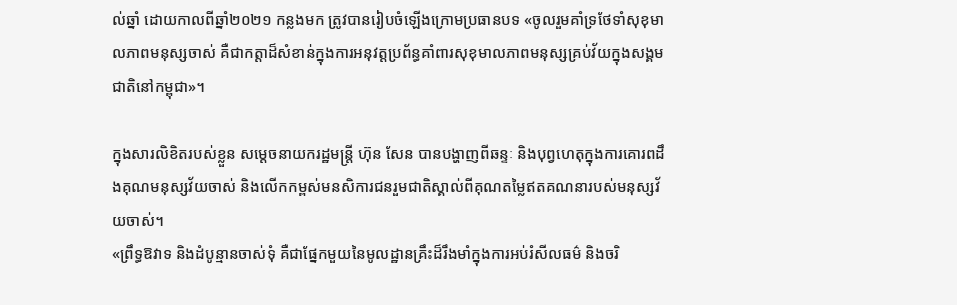ល់ឆ្នាំ ដោយកាលពីឆ្នាំ២០២១ កន្លងមក ត្រូវបានរៀបចំឡើងក្រោមប្រធានបទ «ចូលរួមគាំទ្រថែទាំសុខុមាលភាពមនុស្សចាស់ គឺជាកត្តាដ៏សំខាន់ក្នុងការអនុវត្តប្រព័ន្ធគាំពារសុខុមាលភាពមនុស្សគ្រប់វ័យក្នុងសង្គមជាតិនៅកម្ពុជា»។

ក្នុងសារលិខិតរបស់ខ្លួន សម្តេចនាយករដ្ឋមន្ត្រី ហ៊ុន សែន បានបង្ហាញពីឆន្ទៈ និងបុព្វហេតុក្នុងការគោរពដឹងគុណមនុស្សវ័យចាស់ និងលើកកម្ពស់មនសិការជនរួមជាតិស្គាល់ពីគុណតម្លៃឥតគណនារបស់មនុស្សវ័យចាស់។
«ព្រឹទ្ធឱវាទ និងដំបូន្មានចាស់ទុំ គឺជាផ្នែកមួយនៃមូលដ្ឋានគ្រឹះដ៏រឹងមាំក្នុងការអប់រំសីលធម៌ និងចរិ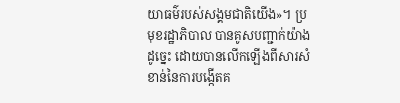យាធម៌របស់សង្គមជាតិយើង»។ ប្រមុខរដ្ឋាភិបាល បានគូសបញ្ជាក់យ៉ាងដូច្នេះ ដោយបានលើកឡើងពីសារសំខាន់នៃការបង្កើតគ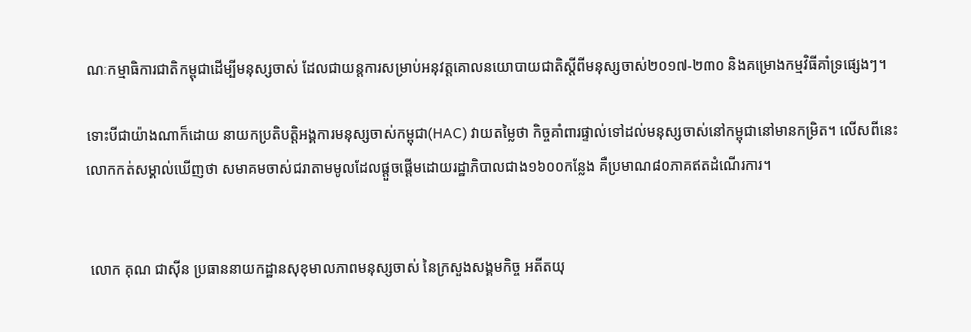ណៈកម្មាធិការជាតិកម្ពុជាដើម្បីមនុស្សចាស់ ដែលជាយន្តការសម្រាប់អនុវត្តគោលនយោបាយជាតិស្តីពីមនុស្សចាស់២០១៧-២៣០ និងគម្រោងកម្មវិធីគាំទ្រផ្សេងៗ។

ទោះបីជាយ៉ាងណាក៏ដោយ នាយកប្រតិបត្តិអង្គការមនុស្សចាស់កម្ពុជា(HAC) វាយតម្លៃថា កិច្ចគាំពារផ្ទាល់ទៅដល់មនុស្សចាស់នៅកម្ពុជានៅមានកម្រិត។ លើសពីនេះ លោកកត់សម្គាល់ឃើញថា សមាគមចាស់ជរាតាមមូលដែលផ្ដួចផ្ដើមដោយរដ្ឋាភិបាលជាង១៦០០កន្លែង គឺប្រមាណ៨០ភាគឥតដំណើរការ។


 លោក គុណ ជាស៊ីន ប្រធាននាយកដ្ឋានសុខុមាលភាពមនុស្សចាស់ នៃក្រសួងសង្គមកិច្ច អតីតយុ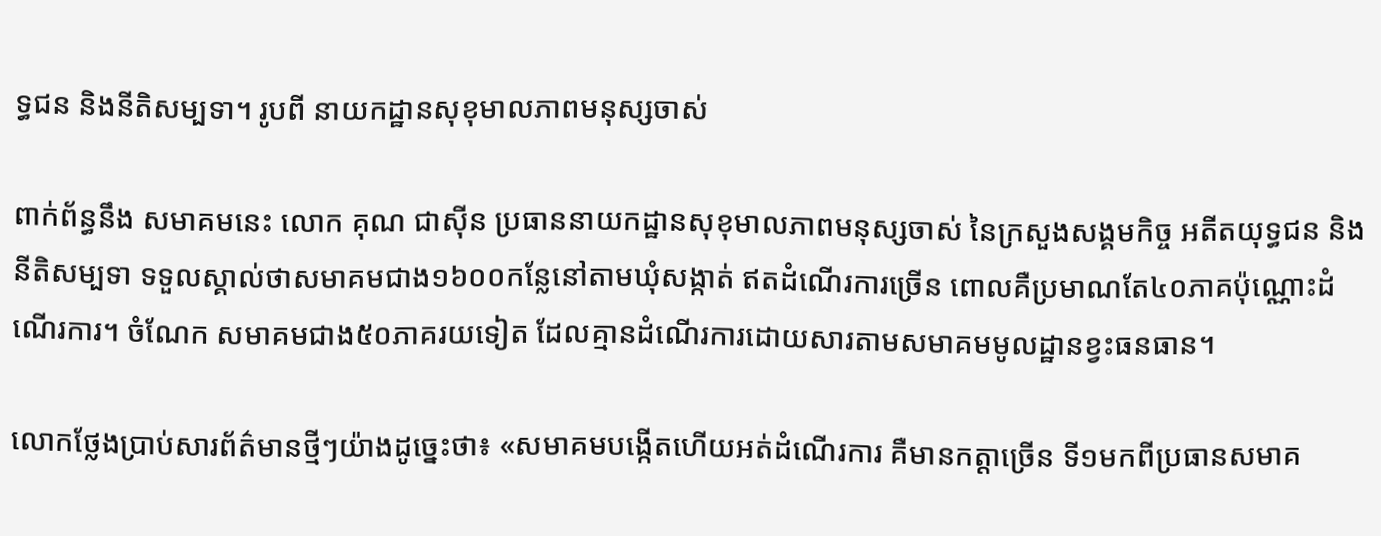ទ្ធជន និងនីតិសម្បទា។ រូបពី នាយកដ្ឋានសុខុមាលភាពមនុស្សចាស់

ពាក់ព័ន្ធនឹង សមាគមនេះ លោក គុណ ជាស៊ីន ប្រធាននាយកដ្ឋានសុខុមាលភាពមនុស្សចាស់ នៃក្រសួងសង្គមកិច្ច អតីតយុទ្ធជន និងនីតិសម្បទា ទទួលស្គាល់ថាសមាគមជាង១៦០០កន្លែនៅតាមឃុំសង្កាត់ ឥតដំណើរការច្រើន ពោលគឺប្រមាណតែ៤០ភាគប៉ុណ្ណោះដំណើរការ។ ចំណែក សមាគមជាង៥០ភាគរយទៀត ដែលគ្មានដំណើរការដោយសារតាមសមាគមមូលដ្ឋានខ្វះធនធាន។

លោកថ្លែងប្រាប់សារព័ត៌មានថ្មីៗយ៉ាងដូច្នេះថា៖ «សមាគមបង្កើតហើយអត់ដំណើរការ គឺមានកត្តាច្រើន ទី១មកពីប្រធានសមាគ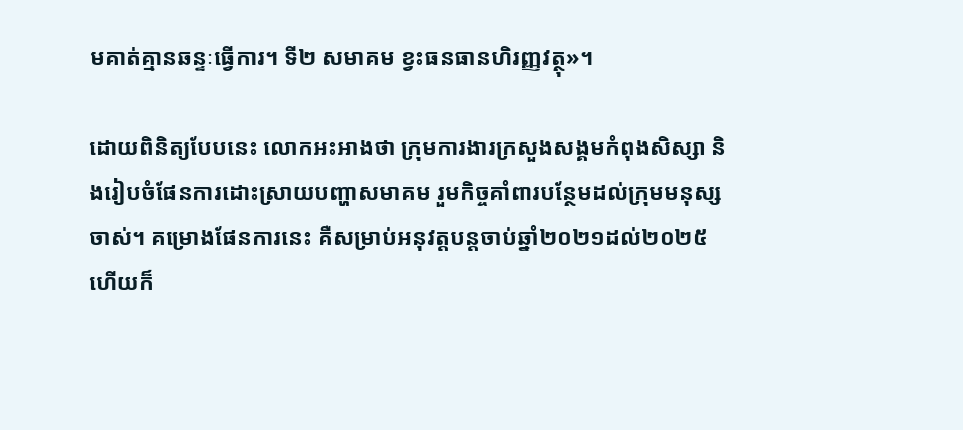មគាត់គ្មានឆន្ទៈធ្វើការ។ ទី២ សមាគម ខ្វះធនធានហិរញ្ញវត្ថុ»។

ដោយពិនិត្យបែបនេះ លោកអះអាងថា ក្រុមការងារក្រសួងសង្គមកំពុងសិស្សា និងរៀបចំផែនការដោះស្រាយបញ្ហាសមាគម រួមកិច្ចគាំពារបន្ថែមដល់ក្រុមមនុស្សចាស់។ គម្រោងផែនការនេះ គឺសម្រាប់អនុវត្តបន្តចាប់ឆ្នាំ២០២១ដល់២០២៥ ហើយក៏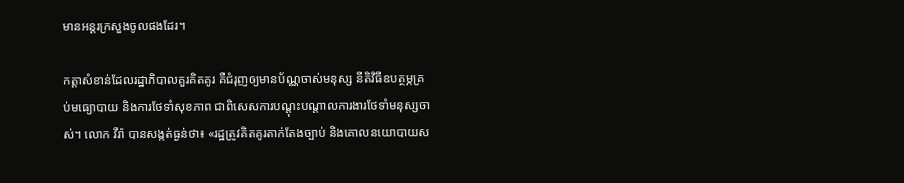មានអន្តរក្រសួងចូលផងដែរ។

កត្តាសំខាន់ដែលរដ្ឋាភិបាលគួរគិតគូរ គឺជំរុញឲ្យមានប័ណ្ណចាស់មនុស្ស នីតិវិធីឧបត្ថម្ភគ្រប់មធ្យោបាយ និងការថែទាំសុខភាព ជាពិសេសការបណ្ដុះបណ្ដាលការងារថែទាំមនុស្សចាស់។ លោក វីរ៉ា បានសង្កត់ធ្ងន់ថា៖ «រដ្ឋត្រូវគិតគូរតាក់តែងច្បាប់ និងគោលនយោបាយស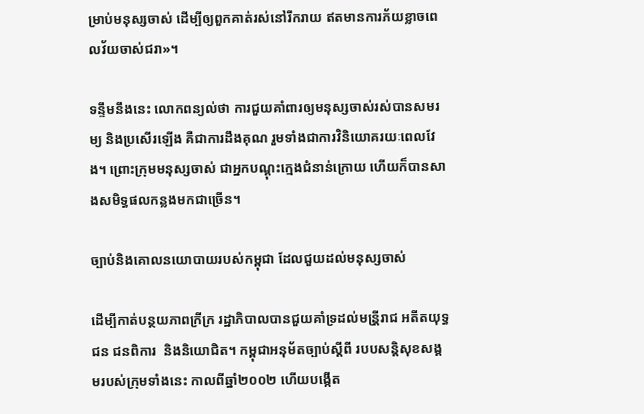ម្រាប់មនុស្សចាស់ ដើម្បីឲ្យពួកគាត់រស់នៅរីករាយ ឥតមានការភ័យខ្លាចពេលវ័យចាស់ជរា»។

ទន្ទឹមនឹងនេះ លោកពន្យល់ថា ការជួយគាំពារឲ្យមនុស្សចាស់រស់បានសមរម្យ និងប្រសើរឡើង គឺជាការដឹងគុណ រួមទាំងជាការវិនិយោគរយៈពេលវែង។ ព្រោះក្រុមមនុស្សចាស់ ជាអ្នកបណ្ដុះក្មេងជំនាន់ក្រោយ ហើយក៏បានសាងសមិទ្ធផលកន្លងមកជាច្រើន។

ច្បាប់និងគោលនយោបាយរបស់កម្ពុជា ដែលជួយដល់មនុស្សចាស់

ដើម្បីកាត់បន្ថយភាពក្រីក្រ រដ្ឋាភិបាលបានជួយគាំទ្រដល់មន្រី្តរាជ អតីតយុទ្ធជន ជនពិការ  និងនិយោជិត។ កម្ពុជាអនុម័តច្បាប់ស្ដីពី របបសន្តិសុខសង្គមរបស់ក្រុមទាំងនេះ កាលពីឆ្នាំ២០០២ ហើយបង្កើត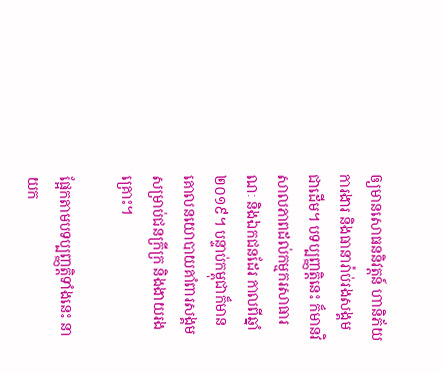ឲ្យមានសោធននិវត្តន៍ ហានិភ័យការងារ និងធានារ៉ាប់រងសង្គមជាដើម។ បទប្បញ្ញត្តិនេះ ក៏មានវិសាលភាពដល់កម្មករសាធារណៈ និងឯកជនដែរ កាលពីឆ្នាំ២០១៩។ បន្ទាប់កម្ពុជាក៏មានគោលនយោបាយគាំពារសង្គមសម្រាប់ជនក្រីក្រ និងងាយរងគ្រោះ។

ផ្អែកតាមបទប្បញ្ញត្តិទាំងនេះ នាយក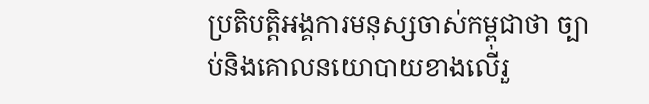ប្រតិបត្តិអង្គការមនុស្សចាស់កម្ពុជាថា ច្បាប់និងគោលនយោបាយខាងលើរួ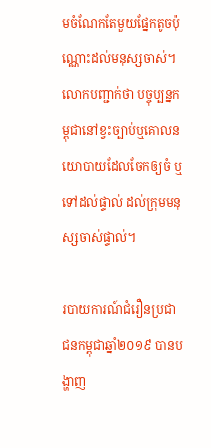មចំណែកតែមួយផ្នែកតូចប៉ុណ្ណោះដល់មនុស្សចាស់។ លោកបញ្ជាក់ថា បច្ចុប្បន្នកម្ពុជានៅខ្វះច្បាប់ឬគោលនយោបាយដែលចែកឲ្យចំ ឬទៅដល់ផ្ទាល់ ដល់ក្រុមមនុស្សចាស់ផ្ទាល់។

របាយការណ៍ជំរឿនប្រជាជនកម្ពុជាឆ្នាំ២០១៩ បានបង្ហាញ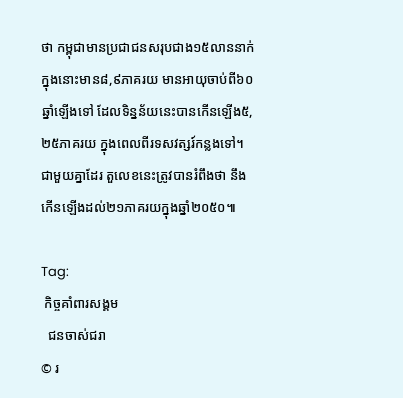ថា កម្ពុជាមានប្រជាជនសរុបជាង១៥លាននាក់ ក្នុងនោះមាន៨,៩ភាគរយ មានអាយុចាប់ពី៦០ឆ្នាំឡើងទៅ ដែលទិន្នន័យនេះបានកើនឡើង៥,២៥ភាគរយ ក្នុងពេលពីរទសវត្សរ៍កន្លងទៅ។ ជាមួយគ្នាដែរ តួលេខនេះត្រូវបានរំពឹងថា នឹងកើនឡើងដល់២១ភាគរយក្នុងឆ្នាំ២០៥០៕

Tag:
 កិច្ចគាំពារសង្គម
  ជនចាស់ជរា
© រ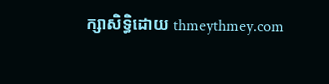ក្សាសិទ្ធិដោយ thmeythmey.com